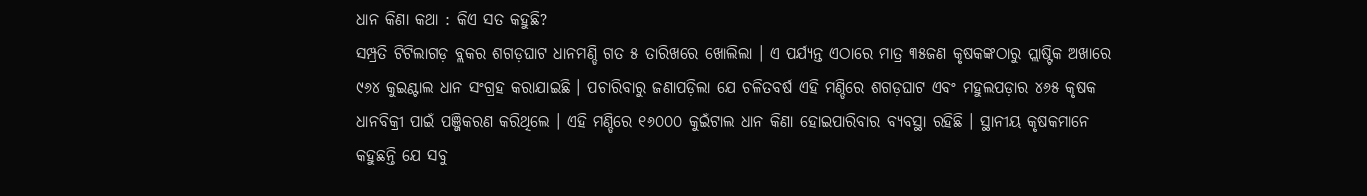ଧାନ କିଣା କଥା : କିଏ ସତ କହୁଛି?
ସମ୍ପ୍ରତି ଟିଟିଲାଗଡ଼ ବ୍ଲକର ଶଗଡ଼ଘାଟ ଧାନମଣ୍ଡି ଗତ ୫ ତାରିଖରେ ଖୋଲିଲା । ଏ ପର୍ଯ୍ୟନ୍ତ ଏଠାରେ ମାତ୍ର ୩୫ଜଣ କୃଷକଙ୍କଠାରୁ ପ୍ଲାଷ୍ଟିକ ଅଖାରେ ୯୬୪ କୁଇଣ୍ଟାଲ ଧାନ ସଂଗ୍ରହ କରାଯାଇଛି । ପଚାରିବାରୁ ଜଣାପଡ଼ିଲା ଯେ ଚଳିତବର୍ଷ ଏହି ମଣ୍ଡିରେ ଶଗଡ଼ଘାଟ ଏବଂ ମହୁଲପଡ଼ାର ୪୬୫ କୃଷକ ଧାନବିକ୍ରୀ ପାଇଁ ପଞ୍ଜିକରଣ କରିଥିଲେ । ଏହି ମଣ୍ଡିରେ ୧୬୦୦୦ କୁଇଁଟାଲ ଧାନ କିଣା ହୋଇପାରିବାର ବ୍ୟବସ୍ଥା ରହିଛି । ସ୍ଥାନୀୟ କୃଷକମାନେ କହୁଛନ୍ତି ଯେ ସବୁ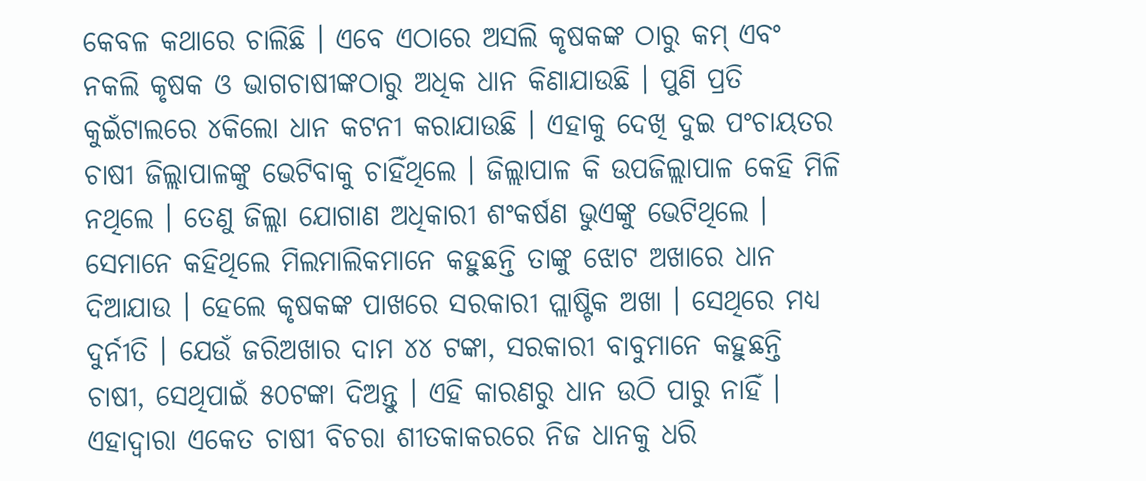କେବଳ କଥାରେ ଚାଲିଛି । ଏବେ ଏଠାରେ ଅସଲି କୃଷକଙ୍କ ଠାରୁ କମ୍ ଏବଂ ନକଲି କୃଷକ ଓ ଭାଗଚାଷୀଙ୍କଠାରୁ ଅଧିକ ଧାନ କିଣାଯାଉଛି । ପୁଣି ପ୍ରତି କୁଇଁଟାଲରେ ୪କିଲୋ ଧାନ କଟନୀ କରାଯାଉଛି । ଏହାକୁ ଦେଖି ଦୁଇ ପଂଚାୟତର ଚାଷୀ ଜିଲ୍ଲାପାଳଙ୍କୁ ଭେଟିବାକୁ ଚାହିଁଥିଲେ । ଜିଲ୍ଲାପାଳ କି ଉପଜିଲ୍ଲାପାଳ କେହି ମିଳି ନଥିଲେ । ତେଣୁ ଜିଲ୍ଲା ଯୋଗାଣ ଅଧିକାରୀ ଶଂକର୍ଷଣ ଭୁଏଙ୍କୁ ଭେଟିଥିଲେ । ସେମାନେ କହିଥିଲେ ମିଲମାଲିକମାନେ କହୁଛନ୍ତି ତାଙ୍କୁ ଝୋଟ ଅଖାରେ ଧାନ ଦିଆଯାଉ । ହେଲେ କୃଷକଙ୍କ ପାଖରେ ସରକାରୀ ପ୍ଲାଷ୍ଟିକ ଅଖା । ସେଥିରେ ମଧ୍ୟ ଦୁର୍ନୀତି । ଯେଉଁ ଜରିଅଖାର ଦାମ ୪୪ ଟଙ୍କା, ସରକାରୀ ବାବୁମାନେ କହୁଛନ୍ତି ଚାଷୀ, ସେଥିପାଇଁ ୫୦ଟଙ୍କା ଦିଅନ୍ତୁ । ଏହି କାରଣରୁ ଧାନ ଉଠି ପାରୁ ନାହିଁ । ଏହାଦ୍ୱାରା ଏକେତ ଚାଷୀ ବିଚରା ଶୀତକାକରରେ ନିଜ ଧାନକୁ ଧରି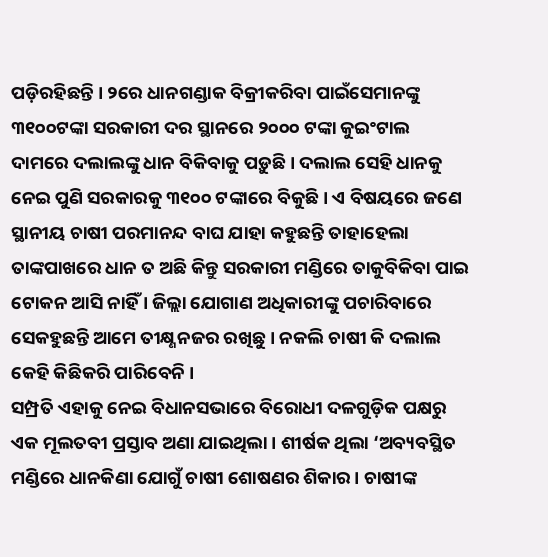ପଡ଼ିରହିଛନ୍ତି । ୨ରେ ଧାନଗଣ୍ଡାକ ବିକ୍ରୀକରିବା ପାଇଁସେମାନଙ୍କୁ ୩୧୦୦ଟଙ୍କା ସରକାରୀ ଦର ସ୍ଥାନରେ ୨୦୦୦ ଟଙ୍କା କୁଇଂଟାଲ ଦାମରେ ଦଲାଲଙ୍କୁ ଧାନ ବିକିବାକୁ ପଡ଼ୁଛି । ଦଲାଲ ସେହି ଧାନକୁ ନେଇ ପୁଣି ସରକାରକୁ ୩୧୦୦ ଟଙ୍କାରେ ବିକୁଛି । ଏ ବିଷୟରେ ଜଣେ ସ୍ଥାନୀୟ ଚାଷୀ ପରମାନନ୍ଦ ବାଘ ଯାହା କହୁଛନ୍ତି ତାହାହେଲା ତାଙ୍କପାଖରେ ଧାନ ତ ଅଛି କିନ୍ତୁ ସରକାରୀ ମଣ୍ଡିରେ ତାକୁବିକିବା ପାଇ ଟୋକନ ଆସି ନାହିଁ । ଜିଲ୍ଲା ଯୋଗାଣ ଅଧିକାରୀଙ୍କୁ ପଚାରିବାରେ ସେକହୁଛନ୍ତି ଆମେ ତୀକ୍ଷ୍ଣନଜର ରଖିଛୁ । ନକଲି ଚାଷୀ କି ଦଲାଲ କେହି କିଛିକରି ପାରିବେନି ।
ସମ୍ପ୍ରତି ଏହାକୁ ନେଇ ବିଧାନସଭାରେ ବିରୋଧୀ ଦଳଗୁଡ଼ିକ ପକ୍ଷରୁ ଏକ ମୂଲତବୀ ପ୍ରସ୍ତାବ ଅଣା ଯାଇଥିଲା । ଶୀର୍ଷକ ଥିଲା ‘ଅବ୍ୟବସ୍ଥିତ ମଣ୍ଡିରେ ଧାନକିଣା ଯୋଗୁଁ ଚାଷୀ ଶୋଷଣର ଶିକାର । ଚାଷୀଙ୍କ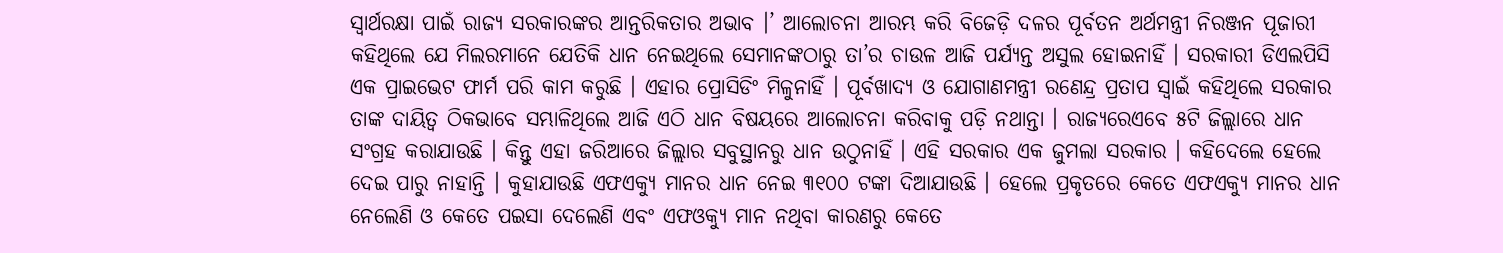ସ୍ୱାର୍ଥରକ୍ଷା ପାଇଁ ରାଜ୍ୟ ସରକାରଙ୍କର ଆନ୍ତରିକତାର ଅଭାବ ।’ ଆଲୋଚନା ଆରମ୍ଭ କରି ବିଜେଡ଼ି ଦଳର ପୂର୍ବତନ ଅର୍ଥମନ୍ତ୍ରୀ ନିରଞ୍ଜନ ପୂଜାରୀ କହିଥିଲେ ଯେ ମିଲରମାନେ ଯେତିକି ଧାନ ନେଇଥିଲେ ସେମାନଙ୍କଠାରୁ ତା’ର ଚାଉଳ ଆଜି ପର୍ଯ୍ୟନ୍ତ ଅସୁଲ ହୋଇନାହିଁ । ସରକାରୀ ଡିଏଲପିସି ଏକ ପ୍ରାଇଭେଟ ଫାର୍ମ ପରି କାମ କରୁଛି । ଏହାର ପ୍ରୋସିଡିଂ ମିଳୁନାହିଁ । ପୂର୍ବଖାଦ୍ୟ ଓ ଯୋଗାଣମନ୍ତ୍ରୀ ରଣେନ୍ଦ୍ର ପ୍ରତାପ ସ୍ୱାଇଁ କହିଥିଲେ ସରକାର ତାଙ୍କ ଦାୟିତ୍ୱ ଠିକଭାବେ ସମ୍ଭାଳିଥିଲେ ଆଜି ଏଠି ଧାନ ବିଷୟରେ ଆଲୋଚନା କରିବାକୁ ପଡ଼ି ନଥାନ୍ତା । ରାଜ୍ୟରେଏବେ ୫ଟି ଜିଲ୍ଲାରେ ଧାନ ସଂଗ୍ରହ କରାଯାଉଛି । କିନ୍ତୁ ଏହା ଜରିଆରେ ଜିଲ୍ଲାର ସବୁସ୍ଥାନରୁ ଧାନ ଉଠୁନାହିଁ । ଏହି ସରକାର ଏକ ଜୁମଲା ସରକାର । କହିଦେଲେ ହେଲେ ଦେଇ ପାରୁ ନାହାନ୍ତି । କୁହାଯାଉଛି ଏଫଏକ୍ୟୁ ମାନର ଧାନ ନେଇ ୩୧୦୦ ଟଙ୍କା ଦିଆଯାଉଛି । ହେଲେ ପ୍ରକୃତରେ କେତେ ଏଫଏକ୍ୟୁ ମାନର ଧାନ ନେଲେଣି ଓ କେତେ ପଇସା ଦେଲେଣି ଏବଂ ଏଫଓକ୍ୟୁ ମାନ ନଥିବା କାରଣରୁ କେତେ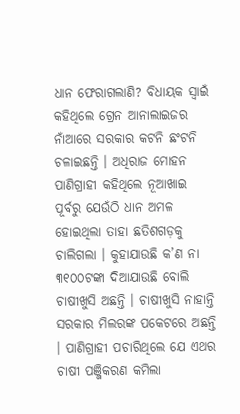ଧାନ ଫେରାଗଲାଣି? ବିଧାୟକ ସ୍ୱାଇଁ କହିଥିଲେ ଗ୍ରେନ ଆନାଲାଇଜର ନାଁଆରେ ସରକାର କଟନି ଛଂଟନି ଚଳାଇଛନ୍ତି । ଅଧିରାଜ ମୋହନ ପାଣିଗ୍ରାହୀ କହିଥିଲେ ନୂଆଖାଇ ପୂର୍ବରୁ ଯେଉଁଠି ଧାନ ଅମଳ ହୋଇଥିଲା ତାହା ଛତିଶଗଡ଼କୁ ଚାଲିଗଲା । କୁହାଯାଉଛି କ’ଣ ନା ୩୧୦୦ଟଙ୍କା ଦିଆଯାଉଛି ବୋଲି ଚାଷୀଖୁସି ଅଛନ୍ତି । ଚାଷୀଖୁସି ନାହାନ୍ତି ସରକାର ମିଲରଙ୍କ ପକେଟରେ ଅଛନ୍ତି । ପାଣିଗ୍ରାହୀ ପଚାରିଥିଲେ ଯେ ଏଥର ଚାଷୀ ପଞ୍ଜିକରଣ କମିଲା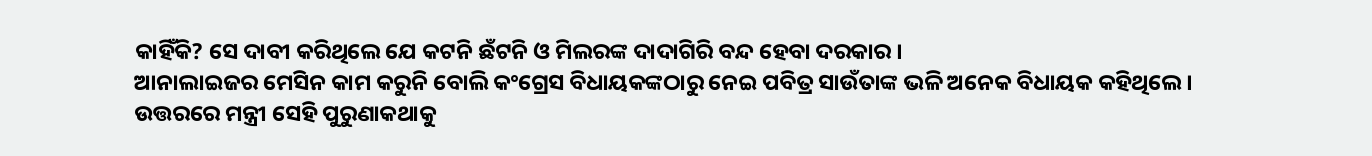କାହିଁକି? ସେ ଦାବୀ କରିଥିଲେ ଯେ କଟନି ଛଁଟନି ଓ ମିଲରଙ୍କ ଦାଦାଗିରି ବନ୍ଦ ହେବା ଦରକାର ।
ଆନାଲାଇଜର ମେସିନ କାମ କରୁନି ବୋଲି କଂଗ୍ରେସ ବିଧାୟକଙ୍କଠାରୁ ନେଇ ପବିତ୍ର ସାଉଁତାଙ୍କ ଭଳି ଅନେକ ବିଧାୟକ କହିଥିଲେ ।
ଉତ୍ତରରେ ମନ୍ତ୍ରୀ ସେହି ପୁରୁଣାକଥାକୁ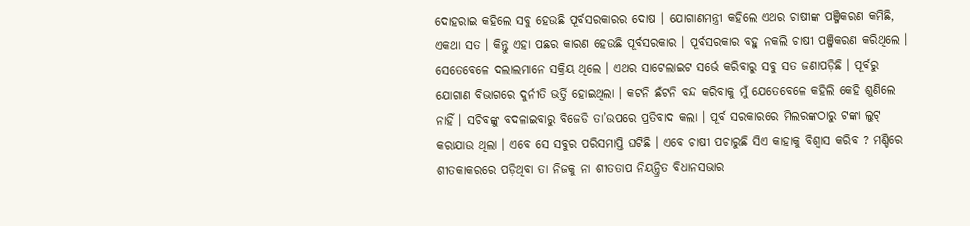ଦୋହରାଇ କହିଲେ ସବୁ ହେଉଛି ପୂର୍ବସରକାରର ଦୋଷ । ଯୋଗାଣମନ୍ତ୍ରୀ କହିଲେ ଏଥର ଚାଷୀଙ୍କ ପଞ୍ଜିକରଣ କମିଛି, ଏକଥା ସତ । କିନ୍ତୁ ଏହା ପଛର କାରଣ ହେଉଛି ପୂର୍ବସରକାର । ପୂର୍ବସରକାର ବହୁ ନକଲି ଚାଷୀ ପଞ୍ଜିକରଣ କରିଥିଲେ । ସେତେବେଳେ ଦଲାଲମାନେ ସକ୍ରିୟ ଥିଲେ । ଏଥର ସାଟେଲାଇଟ ସର୍ଭେ କରିବାରୁ ସବୁ ସତ ଜଣାପଡ଼ିଛି । ପୂର୍ବରୁ ଯୋଗାଣ ବିଭାଗରେ ଦୁର୍ନୀତି ଭର୍ତ୍ତି ହୋଇଥିଲା । କଟନି ଛଁଟନି ବନ୍ଦ କରିବାକୁ ମୁଁ ଯେତେବେଳେ କହିଲି କେହି ଶୁଣିଲେ ନାହିଁ । ସଚିବଙ୍କୁ ବଦଳାଇବାରୁ ବିଜେଡି ତା’ଉପରେ ପ୍ରତିବାଦ କଲା । ପୂର୍ବ ସରକାରରେ ମିଲରଙ୍କଠାରୁ ଟଙ୍କା ଲୁଟ୍ କରାଯାଉ ଥିଲା । ଏବେ ସେ ସବୁର ପରିସମାପ୍ତି ଘଟିଛି । ଏବେ ଚାଷୀ ପଚାରୁଛି ସିଏ କାହାକୁ ବିଶ୍ୱାସ କରିବ ? ମଣ୍ଡିରେ ଶୀତକାକରରେ ପଡ଼ିଥିବା ତା ନିଜକୁ ନା ଶୀତତାପ ନିୟନ୍ତ୍ରିତ ବିଧାନସଭାର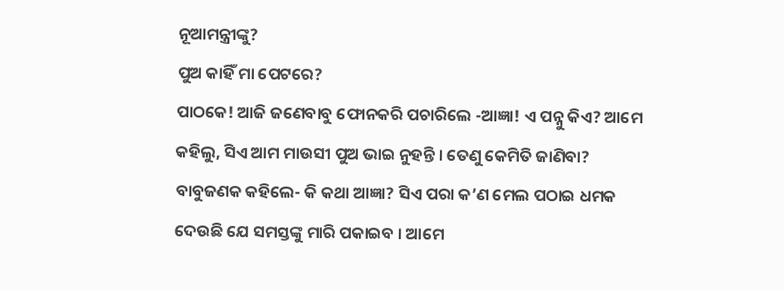ନୂଆମନ୍ତ୍ରୀଙ୍କୁ?
ପୁଅ କାହିଁ ମା ପେଟରେ?
ପାଠକେ! ଆଜି ଜଣେବାବୁ ଫୋନକରି ପଚାରିଲେ -ଆଜ୍ଞା! ଏ ପନ୍ନୁ କିଏ? ଆମେ କହିଲୁ, ସିଏ ଆମ ମାଉସୀ ପୁଅ ଭାଇ ନୁହନ୍ତି । ତେଣୁ କେମିତି ଜାଣିବା? ବାବୁଜଣକ କହିଲେ- କି କଥା ଆଜ୍ଞା? ସିଏ ପରା କ’ଣ ମେଲ ପଠାଇ ଧମକ ଦେଉଛି ଯେ ସମସ୍ତଙ୍କୁ ମାରି ପକାଇବ । ଆମେ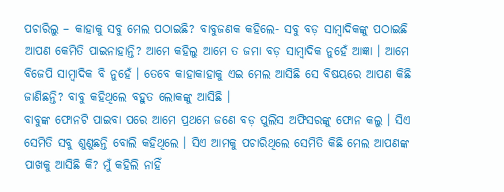ପଚାରିଲୁ – କାହାକୁ ସବୁ ମେଲ ପଠାଇଛି? ବାବୁଜଣକ କହିଲେ- ସବୁ ବଡ଼ ସାମ୍ବାଦିକଙ୍କୁ ପଠାଇଛି ଆପଣ କେମିତି ପାଇନାହାନ୍ତି? ଆମେ କହିଲୁ ଆମେ ତ ଜମା ବଡ଼ ସାମ୍ବାଦିକ ନୁହେଁ ଆଜ୍ଞା । ଆମେ ବିଜେପି ସାମ୍ବାଦିକ ବି ନୁହେଁ । ତେବେ କାହାକାହାକୁ ଏଇ ମେଲ ଆସିଛି ସେ ବିଷୟରେ ଆପଣ କିଛି ଜାଣିଛନ୍ତି? ବାବୁ କହିଥିଲେ ବହୁତ ଲୋକଙ୍କୁ ଆସିଛି ।
ବାବୁଙ୍କ ଫୋନଟି ପାଇବା ପରେ ଆମେ ପ୍ରଥମେ ଜଣେ ବଡ଼ ପୁଲିସ ଅଫିସରଙ୍କୁ ଫୋନ କଲୁ । ସିଏ ସେମିତି ସବୁ ଶୁଣୁଛନ୍ତି ବୋଲି କହିଥିଲେ । ସିଏ ଆମକୁ ପଚାରିଥିଲେ ସେମିତି କିଛି ମେଲ ଆପଣଙ୍କ ପାଖକୁ ଆସିଛି କି? ମୁଁ କହିଲି ନାହିଁ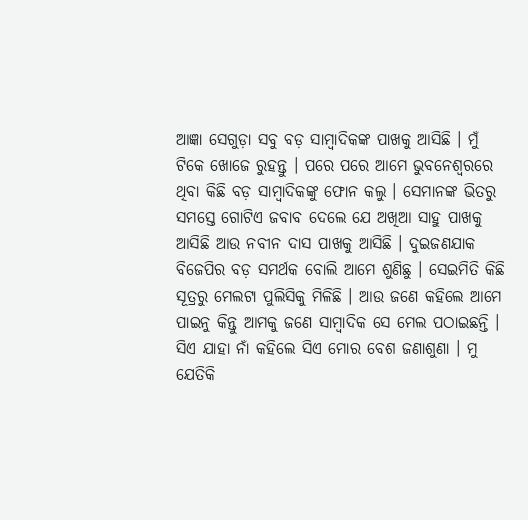ଆଜ୍ଞା ସେଗୁଡ଼ା ସବୁ ବଡ଼ ସାମ୍ବାଦିକଙ୍କ ପାଖକୁ ଆସିଛି । ମୁଁ ଟିକେ ଖୋଜେ ରୁହନ୍ତୁ । ପରେ ପରେ ଆମେ ଭୁବନେଶ୍ୱରରେ ଥିବା କିଛି ବଡ଼ ସାମ୍ବାଦିକଙ୍କୁ ଫୋନ କଲୁ । ସେମାନଙ୍କ ଭିତରୁ ସମସ୍ତେ ଗୋଟିଏ ଜବାବ ଦେଲେ ଯେ ଅଖିଆ ସାହୁ ପାଖକୁ ଆସିଛି ଆଉ ନବୀନ ଦାସ ପାଖକୁ ଆସିଛି । ଦୁଇଜଣଯାକ ବିଜେପିର ବଡ଼ ସମର୍ଥକ ବୋଲି ଆମେ ଶୁଣିଛୁ । ସେଇମିତି କିଛି ସୂତ୍ରରୁ ମେଲଟା ପୁଲିସିକୁ ମିଳିଛି । ଆଉ ଜଣେ କହିଲେ ଆମେ ପାଇନୁ କିନ୍ତୁ ଆମକୁ ଜଣେ ସାମ୍ବାଦିକ ସେ ମେଲ ପଠାଇଛନ୍ତି । ସିଏ ଯାହା ନାଁ କହିଲେ ସିଏ ମୋର ବେଶ ଜଣାଶୁଣା । ମୁ ଯେତିକି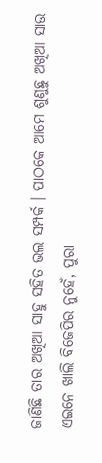ଜାଣିଛି ତାର ଅଖିଆ ସାହୁ ସହିତ ଭଲ ସମ୍ପର୍କ । ପାଠକେ ଆମେ ଶୁଣୁଛୁ ଅଖିଆ ସାଉ ଏଇନେ ଖାଲି ବିଜେପିର ନୁହେଁ, ପୁରା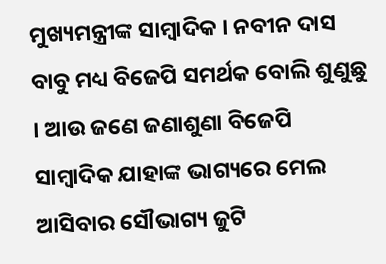ମୁଖ୍ୟମନ୍ତ୍ରୀଙ୍କ ସାମ୍ବାଦିକ । ନବୀନ ଦାସ ବାବୁ ମଧ୍ୟ ବିଜେପି ସମର୍ଥକ ବୋଲି ଶୁଣୁଛୁ । ଆଉ ଜଣେ ଜଣାଶୁଣା ବିଜେପି ସାମ୍ବାଦିକ ଯାହାଙ୍କ ଭାଗ୍ୟରେ ମେଲ ଆସିବାର ସୌଭାଗ୍ୟ ଜୁଟି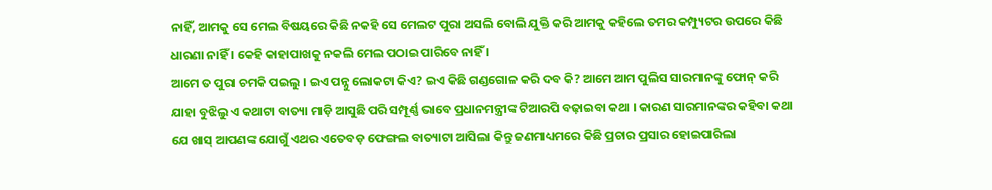ନାହିଁ, ଆମକୁ ସେ ମେଲ ବିଷୟରେ କିଛି ନକହି ସେ ମେଲଟ ପୁରା ଅସଲି ବୋଲି ଯୁକ୍ତି କରି ଆମକୁ କହିଲେ ତମର କମ୍ପ୍ୟୁଟର ଉପରେ କିଛି ଧାରଣା ନାହିଁ । କେହି କାହାପାଖକୁ ନକଲି ମେଲ ପଠାଇ ପାରିବେ ନାହିଁ ।
ଆମେ ତ ପୁରା ଚମକି ପଇଲୁ । ଇଏ ପନ୍ନୁ ଲୋକଟା କିଏ? ଇଏ କିଛି ଗଣ୍ଡଗୋଳ କରି ଦବ କି? ଆମେ ଆମ ପୁଲିସ ସାରମାନଙ୍କୁ ଫୋନ୍ କରି ଯାହା ବୁଝିଲୁ ଏ କଥାଟା ବାତ୍ୟା ମାଡ଼ି ଆସୁଛି ପରି ସମ୍ପୂର୍ଣ୍ଣ ଭାବେ ପ୍ରଧାନମନ୍ତ୍ରୀଙ୍କ ଟିଆରପି ବଢ଼ାଇବା କଥା । କାରଣ ସାରମାନଙ୍କର କହିବା କଥା ଯେ ଖାସ୍ ଆପଣଙ୍କ ଯୋଗୁଁ ଏଥର ଏତେବଡ଼ ଫେଙ୍ଗଲ ବାତ୍ୟାଟା ଆସିଲା କିନ୍ତୁ ଜଣମାଧ୍ୟମରେ କିଛି ପ୍ରଚାର ପ୍ରସାର ହୋଇପାରିଲା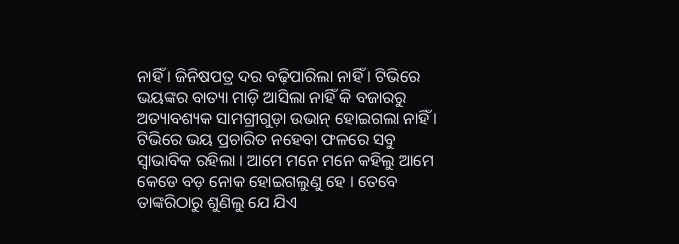ନାହିଁ । ଜିନିଷପତ୍ର ଦର ବଢ଼ିପାରିଲା ନାହିଁ । ଟିଭିରେ ଭୟଙ୍କର ବାତ୍ୟା ମାଡ଼ି ଆସିଲା ନାହିଁ କି ବଜାରରୁ ଅତ୍ୟାବଶ୍ୟକ ସାମଗ୍ରୀଗୁଡ଼ା ଉଭାନ୍ ହୋଇଗଲା ନାହିଁ । ଟିଭିରେ ଭୟ ପ୍ରଚାରିତ ନହେବା ଫଳରେ ସବୁ ସ୍ୱାଭାବିକ ରହିଲା । ଆମେ ମନେ ମନେ କହିଲୁ ଆମେ କେଡେ ବଡ଼ ନୋକ ହୋଇଗଲୁଣୁ ହେ । ତେବେ ତାଙ୍କରିଠାରୁ ଶୁଣିଲୁ ଯେ ଯିଏ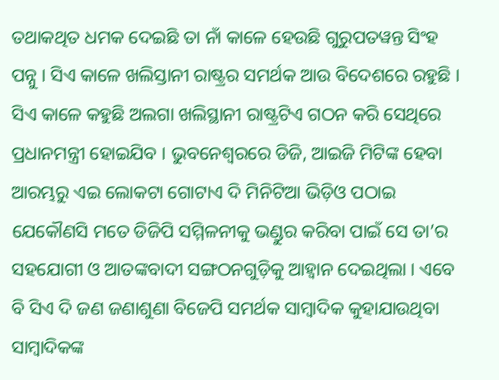ତଥାକଥିତ ଧମକ ଦେଇଛି ତା ନାଁ କାଳେ ହେଉଛି ଗୁରୁପତୱନ୍ତ ସିଂହ ପନ୍ନୁ । ସିଏ କାଳେ ଖଲିସ୍ତାନୀ ରାଷ୍ଟ୍ରର ସମର୍ଥକ ଆଉ ବିଦେଶରେ ରହୁଛି । ସିଏ କାଳେ କହୁଛି ଅଲଗା ଖଲିସ୍ଥାନୀ ରାଷ୍ଟ୍ରଟିଏ ଗଠନ କରି ସେଥିରେ ପ୍ରଧାନମନ୍ତ୍ରୀ ହୋଇଯିବ । ଭୁବନେଶ୍ୱରରେ ଡିଜି, ଆଇଜି ମିଟିଙ୍କ ହେବା ଆରମ୍ଭରୁ ଏଇ ଲୋକଟା ଗୋଟାଏ ଦି ମିନିଟିଆ ଭିଡ଼ିଓ ପଠାଇ ଯେକୌଣସି ମତେ ଡିଜିପି ସମ୍ମିଳନୀକୁ ଭଣ୍ଡୁର କରିବା ପାଇଁ ସେ ତା’ର ସହଯୋଗୀ ଓ ଆତଙ୍କବାଦୀ ସଙ୍ଗଠନଗୁଡ଼ିକୁ ଆହ୍ୱାନ ଦେଇଥିଲା । ଏବେ ବି ସିଏ ଦି ଜଣ ଜଣାଶୁଣା ବିଜେପି ସମର୍ଥକ ସାମ୍ବାଦିକ କୁହାଯାଉଥିବା ସାମ୍ବାଦିକଙ୍କ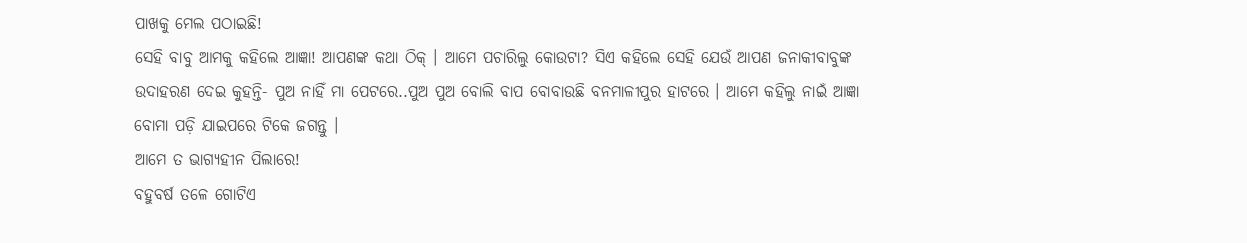ପାଖକୁ ମେଲ ପଠାଇଛି!
ସେହି ବାବୁ ଆମକୁ କହିଲେ ଆଜ୍ଞା! ଆପଣଙ୍କ କଥା ଠିକ୍ । ଆମେ ପଚାରିଲୁ କୋଉଟା? ସିଏ କହିଲେ ସେହି ଯେଉଁ ଆପଣ ଜନାକୀବାବୁଙ୍କ ଉଦାହରଣ ଦେଇ କୁହନ୍ତି- ପୁଅ ନାହିଁ ମା ପେଟରେ..ପୁଅ ପୁଅ ବୋଲି ବାପ ବୋବାଉଛି ବନମାଳୀପୁର ହାଟରେ । ଆମେ କହିଲୁ ନାଇଁ ଆଜ୍ଞା ବୋମା ପଡ଼ି ଯାଇପରେ ଟିକେ ଜଗନ୍ତୁ ।
ଆମେ ତ ଭାଗ୍ୟହୀନ ପିଲାରେ!
ବହୁବର୍ଷ ତଳେ ଗୋଟିଏ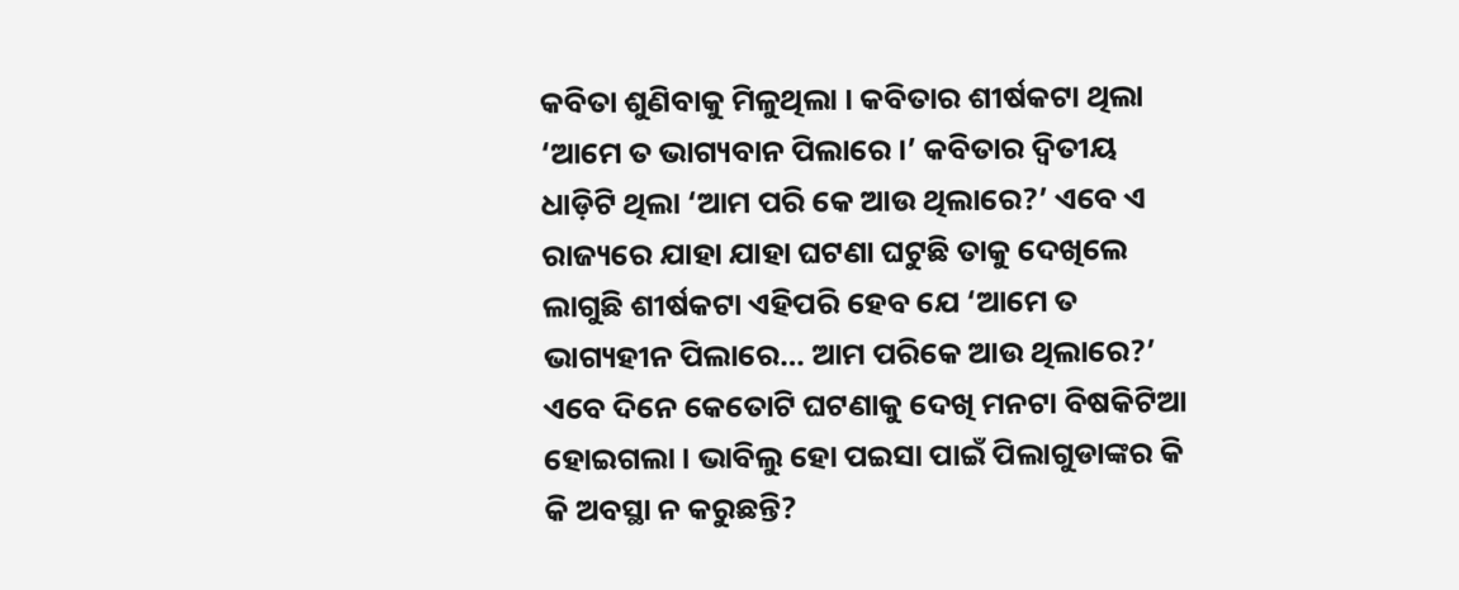କବିତା ଶୁଣିବାକୁ ମିଳୁଥିଲା । କବିତାର ଶୀର୍ଷକଟା ଥିଲା ‘ଆମେ ତ ଭାଗ୍ୟବାନ ପିଲାରେ ।’ କବିତାର ଦ୍ୱିତୀୟ ଧାଡ଼ିଟି ଥିଲା ‘ଆମ ପରି କେ ଆଉ ଥିଲାରେ?’ ଏବେ ଏ ରାଜ୍ୟରେ ଯାହା ଯାହା ଘଟଣା ଘଟୁଛି ତାକୁ ଦେଖିଲେ ଲାଗୁଛି ଶୀର୍ଷକଟା ଏହିପରି ହେବ ଯେ ‘ଆମେ ତ ଭାଗ୍ୟହୀନ ପିଲାରେ… ଆମ ପରିକେ ଆଉ ଥିଲାରେ?’
ଏବେ ଦିନେ କେତୋଟି ଘଟଣାକୁ ଦେଖି ମନଟା ବିଷକିଟିଆ ହୋଇଗଲା । ଭାବିଲୁ ହୋ ପଇସା ପାଇଁ ପିଲାଗୁଡାଙ୍କର କି କି ଅବସ୍ଥା ନ କରୁଛନ୍ତି?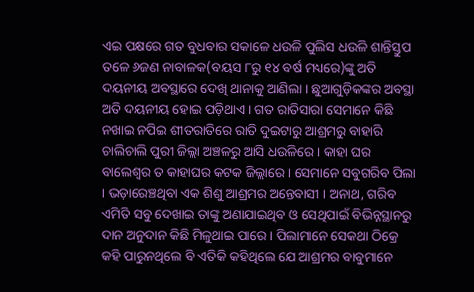ଏଇ ପକ୍ଷରେ ଗତ ବୁଧବାର ସକାଳେ ଧଉଳି ପୁଲିସ ଧଉଳି ଶାନ୍ତିସ୍ତୁପ ତଳେ ୬ଜଣ ନାବାଳକ(ବୟସ ୮ରୁ ୧୪ ବର୍ଷ ମଧ୍ୟରେ)ଙ୍କୁ ଅତି ଦୟନୀୟ ଅବସ୍ଥାରେ ଦେଖି ଥାନାକୁ ଆଣିଲା । ଛୁଆଗୁଡ଼ିକଙ୍କର ଅବସ୍ଥା ଅତି ଦୟନୀୟ ହୋଇ ପଡ଼ିଥାଏ । ଗତ ରାତିସାରା ସେମାନେ କିଛି ନଖାଇ ନପିଇ ଶୀତରାତିରେ ରାତି ଦୁଇଟାରୁ ଆଶ୍ରମରୁ ବାହାରି ଚାଲିଚାଲି ପୁରୀ ଜିଲ୍ଲା ଅଞ୍ଚଳରୁ ଆସି ଧଉଳିରେ । କାହା ଘର ବାଲେଶ୍ୱର ତ କାହାଘର କଟକ ଜିଲ୍ଲାରେ । ସେମାନେ ସବୁଗରିବ ପିଲା । ଭଡ଼ାରେଞ୍ଚଥିବା ଏକ ଶିଶୁ ଆଶ୍ରମର ଅନ୍ତେବାସୀ । ଅନାଥ, ଗରିବ ଏମିତି ସବୁ ଦେଖାଇ ତାଙ୍କୁ ଅଣାଯାଇଥିବ ଓ ସେଥିପାଇଁ ବିଭିନ୍ନସ୍ଥାନରୁ ଦାନ ଅନୁଦାନ କିଛି ମିଳୁଥାଇ ପାରେ । ପିଲାମାନେ ସେକଥା ଠିକ୍ରେ କହି ପାରୁନଥିଲେ ବି ଏତିକି କହିଥିଲେ ଯେ ଆଶ୍ରମର ବାବୁମାନେ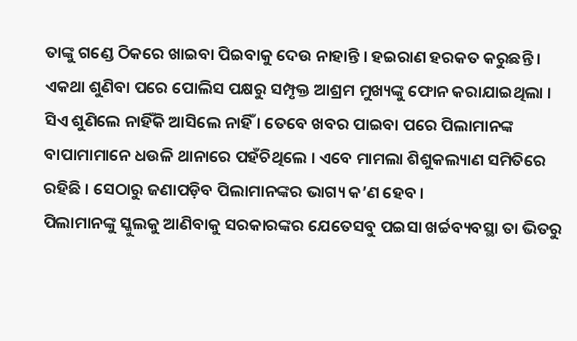ତାଙ୍କୁ ଗଣ୍ଡେ ଠିକରେ ଖାଇବା ପିଇବାକୁ ଦେଉ ନାହାନ୍ତି । ହଇରାଣ ହରକତ କରୁଛନ୍ତି । ଏକଥା ଶୁଣିବା ପରେ ପୋଲିସ ପକ୍ଷରୁ ସମ୍ପୃକ୍ତ ଆଶ୍ରମ ମୁଖ୍ୟଙ୍କୁ ଫୋନ କରାଯାଇଥିଲା । ସିଏ ଶୁଣିଲେ ନାହିଁକି ଆସିଲେ ନାହିଁ । ତେବେ ଖବର ପାଇବା ପରେ ପିଲାମାନଙ୍କ ବାପାମାମାନେ ଧଉଳି ଥାନାରେ ପହଁଚିଥିଲେ । ଏବେ ମାମଲା ଶିଶୁକଲ୍ୟାଣ ସମିତିରେ ରହିଛି । ସେଠାରୁ ଜଣାପଡ଼ିବ ପିଲାମାନଙ୍କର ଭାଗ୍ୟ କ’ଣ ହେବ ।
ପିଲାମାନଙ୍କୁ ସ୍କୁଲକୁ ଆଣିବାକୁ ସରକାରଙ୍କର ଯେତେସବୁ ପଇସା ଖର୍ଚ୍ଚବ୍ୟବସ୍ଥା ତା ଭିତରୁ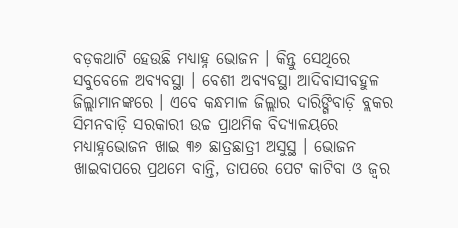ବଡ଼କଥାଟି ହେଉଛି ମଧ୍ୟାହ୍ନ ଭୋଜନ । କିନ୍ତୁ ସେଥିରେ ସବୁବେଳେ ଅବ୍ୟବସ୍ଥା । ବେଶୀ ଅବ୍ୟବସ୍ଥା ଆଦିବାସୀବହୁଳ ଜିଲ୍ଲାମାନଙ୍କରେ । ଏବେ କନ୍ଧମାଳ ଜିଲ୍ଲାର ଦାରିଙ୍ଗିବାଡ଼ି ବ୍ଲକର ସିମନବାଡ଼ି ସରକାରୀ ଉଚ୍ଚ ପ୍ରାଥମିକ ବିଦ୍ୟାଳୟରେ ମଧ୍ୟାହ୍ନଭୋଜନ ଖାଇ ୩୬ ଛାତ୍ରଛାତ୍ରୀ ଅସୁସ୍ଥ । ଭୋଜନ ଖାଇବାପରେ ପ୍ରଥମେ ବାନ୍ତି, ତାପରେ ପେଟ କାଟିବା ଓ ଜ୍ୱର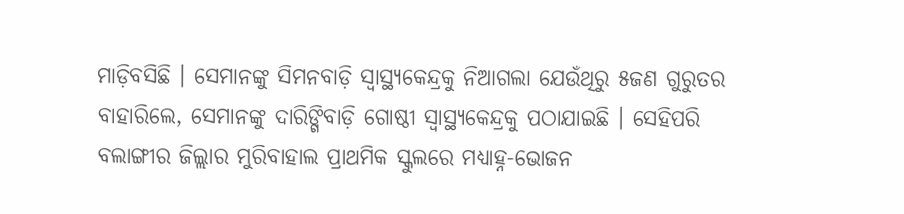ମାଡ଼ିବସିଛି । ସେମାନଙ୍କୁ ସିମନବାଡ଼ି ସ୍ୱାସ୍ଥ୍ୟକେନ୍ଦ୍ରକୁ ନିଆଗଲା ଯେଉଁଥିରୁ ୫ଜଣ ଗୁରୁତର ବାହାରିଲେ, ସେମାନଙ୍କୁ ଦାରିଙ୍ଗିବାଡ଼ି ଗୋଷ୍ଠୀ ସ୍ୱାସ୍ଥ୍ୟକେନ୍ଦ୍ରକୁ ପଠାଯାଇଛି । ସେହିପରି ବଲାଙ୍ଗୀର ଜିଲ୍ଲାର ମୁରିବାହାଲ ପ୍ରାଥମିକ ସ୍କୁଲରେ ମଧ୍ୟାହ୍ନ-ଭୋଜନ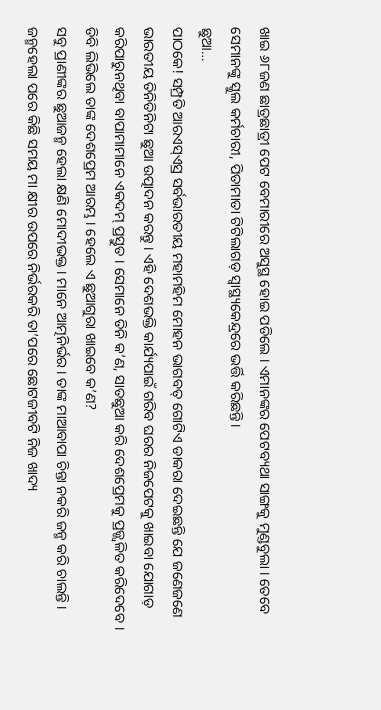ଖାଇ ୬୮ଜଣ ଛାତ୍ରଛାତ୍ରୀ ପେଟ ବେମାରୀରେ ଅସୁସ୍ଥ ହୋଇ ପଡିଲେ । ଏମାନଙ୍କର ପେଟବ୍ୟଥା ସାଙ୍ଗକୁ ମୁଣ୍ଡବୁଲା । ତେବେ ସେମାନଙ୍କୁ ସ୍କୁଲ କର୍ମଚାରୀ, ପିତାମାତା ଟିଟିଲାଗଡ଼ ସ୍ୱାସ୍ଥ୍ୟକେନ୍ଦ୍ରରେ ଭର୍ତ୍ତି କରିଛନ୍ତି।
ଛୁଆ…
ପାଠକେ! ସମ୍ପ୍ରତି ଆରଏସ୍ଏସ୍ର ସର୍ବଭାରତୀୟ ମହାମହିମ ମୋହନ ଭାଗବତ୍ ଗୋଟିଏ ଡାକରା ଦେଇଛନ୍ତି ଯେ ଜଣେଜଣେ ଭାରତୀୟ ତିନିତିନିଟା ଛୁଆ ଉତ୍ପାଦନ କରନ୍ତୁ । ଏହି ଦେଶଭକ୍ତି କାର୍ଯ୍ୟପାଇଁ ଗରିବ ଘରର ନିଜପେଟକୁ ଖାଇବା ଯୋଗାଡ଼ କରିପାରୁନଥିବା ବାପାମାମାନେ ଏକଦମ୍ ପ୍ରସ୍ତୁତ । ସେମାନେ ତିନି କ’ଣ, ସାତଛୁଆ କରି ଦେଶପ୍ରେମକୁ ପ୍ରଜ୍ଜ୍ୱଳିତ କରିଦେବେ । ଡିବି ଲିଭିଲେ ତାଙ୍କ ଦେଶପ୍ରେମ ଆରମ୍ଭ । ହେଲେ ଏ ଛୁଆଗୁରା ଖାଇବେ କ’ଣ?
ସବୁ ପ୍ରାଣୀଙ୍କର ଛୁଆଜନ୍ମ ହେଲା କ୍ଷଣି ମୋଦୀଭକ୍ତ । ମାନେ ଆତ୍ମନିର୍ଭର । ତାଙ୍କ ମାଆବାପା ଚିନ୍ତା ନକରି ଜନ୍ମ କରି ଚାଲନ୍ତି । ଜନ୍ମହେଲା ପରେ କିଛି ସମୟ ମା କ୍ଷୀର ଉପରେ ନିର୍ଭରକରି ତା’ପରେ ଛୋଟଜୀବଟି ନିଜ ଖାଦ୍ୟ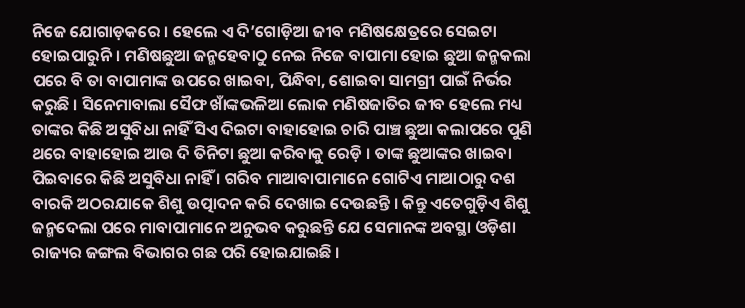ନିଜେ ଯୋଗାଡ଼କରେ । ହେଲେ ଏ ଦି’ଗୋଡ଼ିଆ ଜୀବ ମଣିଷକ୍ଷେତ୍ରରେ ସେଇଟା ହୋଇପାରୁନି । ମଣିଷଛୁଆ ଜନ୍ମହେବାଠୁ ନେଇ ନିଜେ ବାପାମା ହୋଇ ଛୁଆ ଜନ୍ମକଲା ପରେ ବି ତା ବାପାମାଙ୍କ ଉପରେ ଖାଇବା, ପିନ୍ଧିବା, ଶୋଇବା ସାମଗ୍ରୀ ପାଇଁ ନିର୍ଭର କରୁଛି । ସିନେମାବାଲା ସୈଫ ଖାଁଙ୍କଭଳିଆ ଲୋକ ମଣିଷଜାତିର ଜୀବ ହେଲେ ମଧ୍ୟ ତାଙ୍କର କିଛି ଅସୁବିଧା ନାହିଁ ସିଏ ଦିଇଟା ବାହାହୋଇ ଚାରି ପାଞ୍ଚ ଛୁଆ କଲାପରେ ପୁଣି ଥରେ ବାହାହୋଇ ଆଉ ଦି ତିନିଟା ଛୁଆ କରିବାକୁ ରେଡ଼ି । ତାଙ୍କ ଛୁଆଙ୍କର ଖାଇବା ପିଇବାରେ କିଛି ଅସୁବିଧା ନାହିଁ । ଗରିବ ମାଆବାପାମାନେ ଗୋଟିଏ ମାଆଠାରୁ ଦଶ ବାରକି ଅଠରଯାକେ ଶିଶୁ ଉତ୍ପାଦନ କରି ଦେଖାଇ ଦେଉଛନ୍ତି । କିନ୍ତୁ ଏତେଗୁଡ଼ିଏ ଶିଶୁ ଜନ୍ମଦେଲା ପରେ ମାବାପାମାନେ ଅନୁଭବ କରୁଛନ୍ତି ଯେ ସେମାନଙ୍କ ଅବସ୍ଥା ଓଡ଼ିଶା ରାଜ୍ୟର ଜଙ୍ଗଲ ବିଭାଗର ଗଛ ପରି ହୋଇଯାଇଛି ।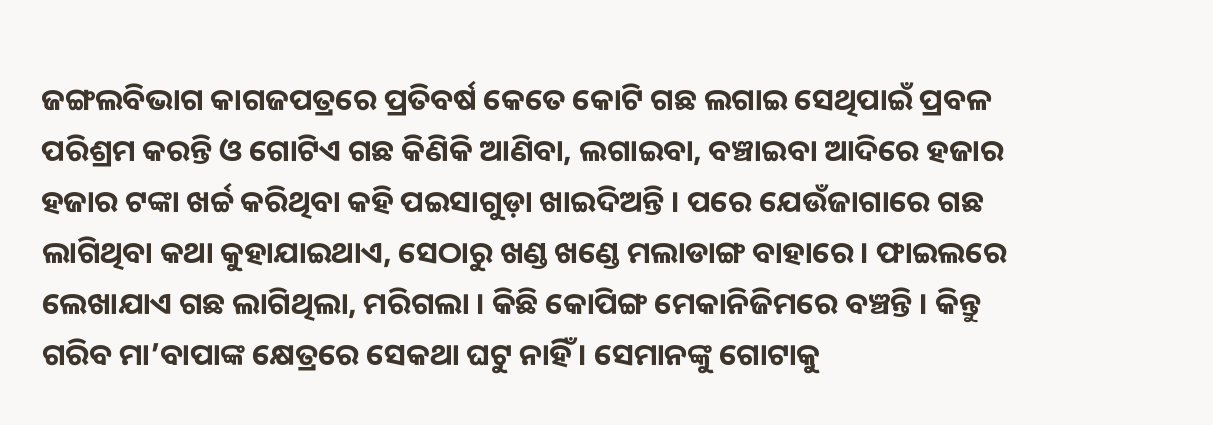ଜଙ୍ଗଲବିଭାଗ କାଗଜପତ୍ରରେ ପ୍ରତିବର୍ଷ କେତେ କୋଟି ଗଛ ଲଗାଇ ସେଥିପାଇଁ ପ୍ରବଳ ପରିଶ୍ରମ କରନ୍ତି ଓ ଗୋଟିଏ ଗଛ କିଣିକି ଆଣିବା, ଲଗାଇବା, ବଞ୍ଚାଇବା ଆଦିରେ ହଜାର ହଜାର ଟଙ୍କା ଖର୍ଚ୍ଚ କରିଥିବା କହି ପଇସାଗୁଡ଼ା ଖାଇଦିଅନ୍ତି । ପରେ ଯେଉଁଜାଗାରେ ଗଛ ଲାଗିଥିବା କଥା କୁହାଯାଇଥାଏ, ସେଠାରୁ ଖଣ୍ଡ ଖଣ୍ଡେ ମଲାଡାଙ୍ଗ ବାହାରେ । ଫାଇଲରେ ଲେଖାଯାଏ ଗଛ ଲାଗିଥିଲା, ମରିଗଲା । କିଛି କୋପିଙ୍ଗ ମେକାନିଜିମରେ ବଞ୍ଚନ୍ତି । କିନ୍ତୁ ଗରିବ ମା’ବାପାଙ୍କ କ୍ଷେତ୍ରରେ ସେକଥା ଘଟୁ ନାହିଁ । ସେମାନଙ୍କୁ ଗୋଟାକୁ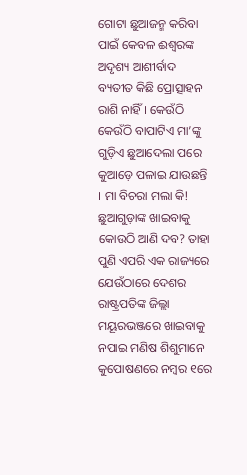ଗୋଟା ଛୁଆଜନ୍ମ କରିବା ପାଇଁ କେବଳ ଈଶ୍ୱରଙ୍କ ଅଦୃଶ୍ୟ ଆଶୀର୍ବାଦ ବ୍ୟତୀତ କିଛି ପ୍ରୋତ୍ସାହନ ରାଶି ନାହିଁ । କେଉଁଠି କେଉଁଠି ବାପାଟିଏ ମା’ଙ୍କୁ ଗୁଡ଼ିଏ ଛୁଆଦେଲା ପରେ କୁଆଡ଼େ ପଳାଇ ଯାଉଛନ୍ତି । ମା ବିଚରା ମଲା କି! ଛୁଆଗୁଡ଼ାଙ୍କ ଖାଇବାକୁ କୋଉଠି ଆଣି ଦବ? ତାହା ପୁଣି ଏପରି ଏକ ରାଜ୍ୟରେ ଯେଉଁଠାରେ ଦେଶର ରାଷ୍ଟ୍ରପତିଙ୍କ ଜିଲ୍ଲା ମୟୂରଭଞ୍ଜରେ ଖାଇବାକୁ ନପାଇ ମଣିଷ ଶିଶୁମାନେ କୁପୋଷଣରେ ନମ୍ବର ୧ରେ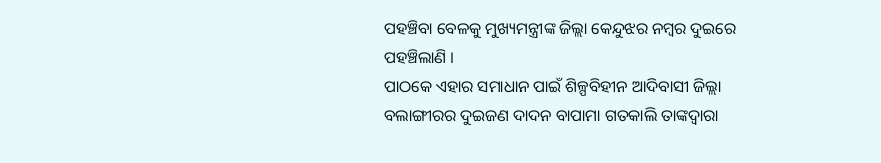ପହଞ୍ଚିବା ବେଳକୁ ମୁଖ୍ୟମନ୍ତ୍ରୀଙ୍କ ଜିଲ୍ଲା କେନ୍ଦୁଝର ନମ୍ବର ଦୁଇରେ ପହଞ୍ଚିଲାଣି ।
ପାଠକେ ଏହାର ସମାଧାନ ପାଇଁ ଶିଳ୍ପବିହୀନ ଆଦିବାସୀ ଜିଲ୍ଲା ବଲାଙ୍ଗୀରର ଦୁଇଜଣ ଦାଦନ ବାପାମା ଗତକାଲି ତାଙ୍କଦ୍ୱାରା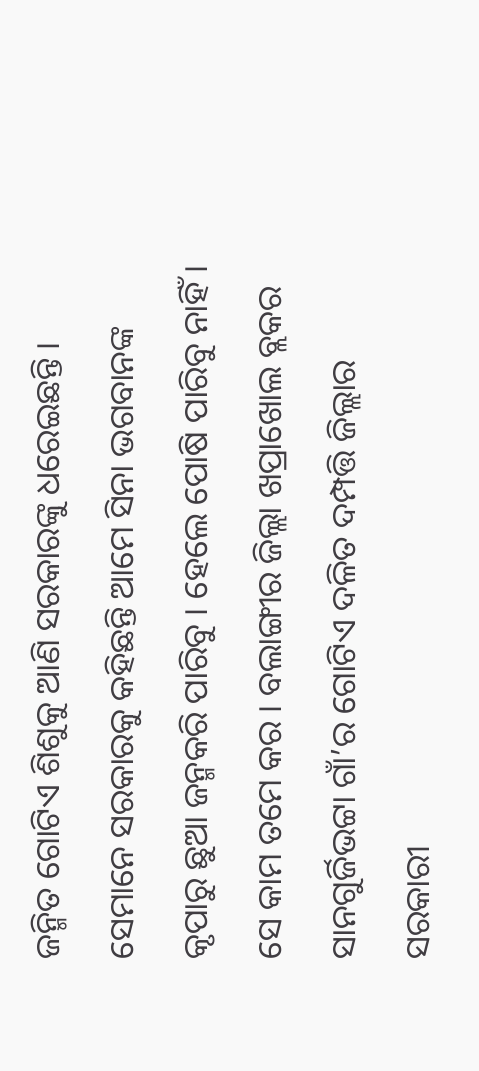ଜନ୍ମିତ ଗୋଟିଏ ଶିଶୁକୁ ଆଣି ସରକାରଙ୍କୁ ଧରେଇଛନ୍ତି । ସେମାନେ ସରକାରକୁ କହିଛନ୍ତି ଆମେ ସିନା ଭଗବାନଙ୍କ କୃପାରୁ ଛୁଆ ଜନ୍ମକରି ପାରିବୁ । ହେଲେ ପୋଷି ପାରିବୁ ନାହିଁ । ସେ କାମ ତମେ କର । ବଲାଙ୍ଗୀର ଜିଲ୍ଲା ଖପ୍ରାଖୋଲ ବ୍ଲକର ସାନଗୁର୍ଜିଭଟ୍ଟା ଗାଁ’ର ଗୋଟିଏ ଦଳିତ ଦମ୍ପତ୍ତି ଜିଲ୍ଲାର ସରକାରୀ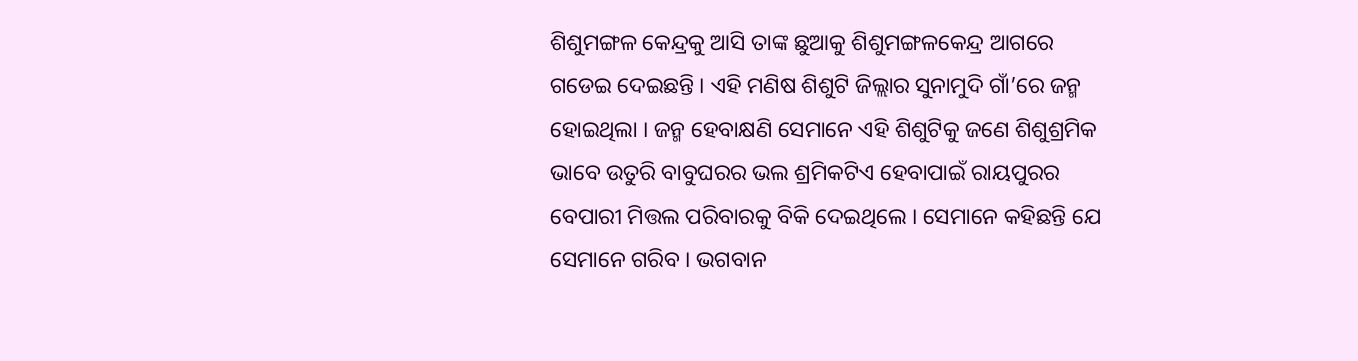ଶିଶୁମଙ୍ଗଳ କେନ୍ଦ୍ରକୁ ଆସି ତାଙ୍କ ଛୁଆକୁ ଶିଶୁମଙ୍ଗଳକେନ୍ଦ୍ର ଆଗରେ ଗଡେଇ ଦେଇଛନ୍ତି । ଏହି ମଣିଷ ଶିଶୁଟି ଜିଲ୍ଲାର ସୁନାମୁଦି ଗାଁ’ରେ ଜନ୍ମ ହୋଇଥିଲା । ଜନ୍ମ ହେବାକ୍ଷଣି ସେମାନେ ଏହି ଶିଶୁଟିକୁ ଜଣେ ଶିଶୁଶ୍ରମିକ ଭାବେ ଉତୁରି ବାବୁଘରର ଭଲ ଶ୍ରମିକଟିଏ ହେବାପାଇଁ ରାୟପୁରର ବେପାରୀ ମିତ୍ତଲ ପରିବାରକୁ ବିକି ଦେଇଥିଲେ । ସେମାନେ କହିଛନ୍ତି ଯେ ସେମାନେ ଗରିବ । ଭଗବାନ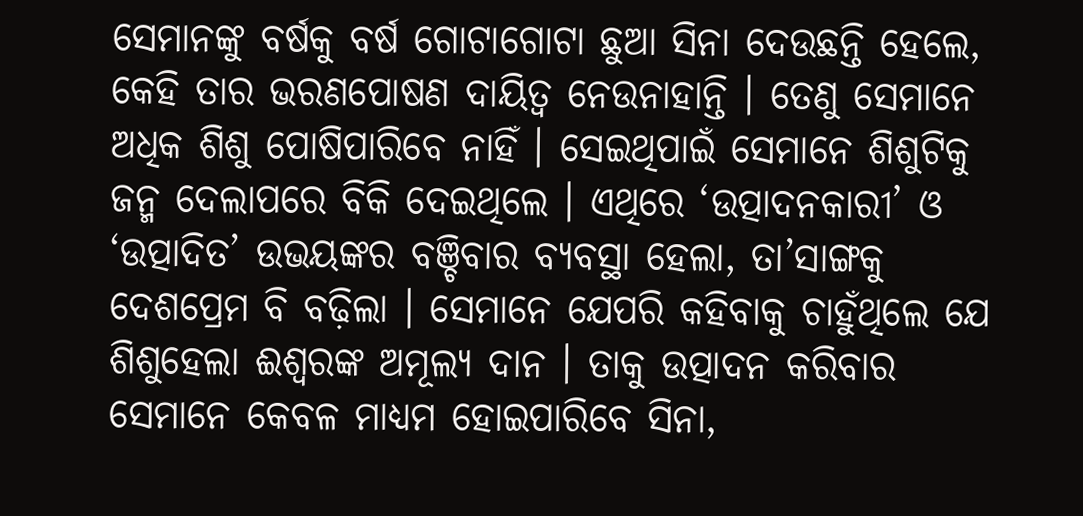ସେମାନଙ୍କୁ ବର୍ଷକୁ ବର୍ଷ ଗୋଟାଗୋଟା ଛୁଆ ସିନା ଦେଉଛନ୍ତି ହେଲେ, କେହି ତାର ଭରଣପୋଷଣ ଦାୟିତ୍ୱ ନେଉନାହାନ୍ତି । ତେଣୁ ସେମାନେ ଅଧିକ ଶିଶୁ ପୋଷିପାରିବେ ନାହିଁ । ସେଇଥିପାଇଁ ସେମାନେ ଶିଶୁଟିକୁ ଜନ୍ମ ଦେଲାପରେ ବିକି ଦେଇଥିଲେ । ଏଥିରେ ‘ଉତ୍ପାଦନକାରୀ’ ଓ ‘ଉତ୍ପାଦିତ’ ଉଭୟଙ୍କର ବଞ୍ଚିବାର ବ୍ୟବସ୍ଥା ହେଲା, ତା’ସାଙ୍ଗକୁ ଦେଶପ୍ରେମ ବି ବଢ଼ିଲା । ସେମାନେ ଯେପରି କହିବାକୁ ଚାହୁଁଥିଲେ ଯେ ଶିଶୁହେଲା ଈଶ୍ୱରଙ୍କ ଅମୂଲ୍ୟ ଦାନ । ତାକୁ ଉତ୍ପାଦନ କରିବାର ସେମାନେ କେବଳ ମାଧ୍ୟମ ହୋଇପାରିବେ ସିନା,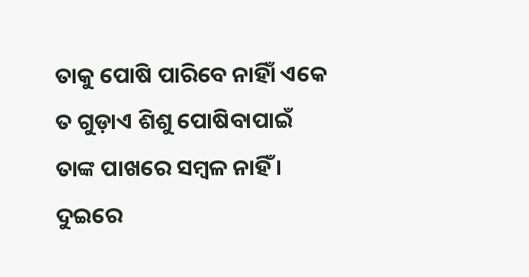ତାକୁ ପୋଷି ପାରିବେ ନାହିାଁ ଏକେ ତ ଗୁଡ଼ାଏ ଶିଶୁ ପୋଷିବାପାଇଁ ତାଙ୍କ ପାଖରେ ସମ୍ବଳ ନାହିଁ । ଦୁଇରେ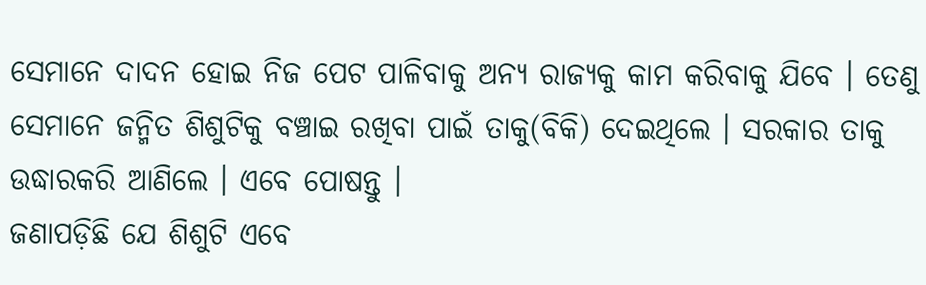ସେମାନେ ଦାଦନ ହୋଇ ନିଜ ପେଟ ପାଳିବାକୁ ଅନ୍ୟ ରାଜ୍ୟକୁ କାମ କରିବାକୁ ଯିବେ । ତେଣୁ ସେମାନେ ଜନ୍ମିତ ଶିଶୁଟିକୁ ବଞ୍ଚାଇ ରଖିବା ପାଇଁ ତାକୁ(ବିକି) ଦେଇଥିଲେ । ସରକାର ତାକୁ ଉଦ୍ଧାରକରି ଆଣିଲେ । ଏବେ ପୋଷନ୍ତୁ ।
ଜଣାପଡ଼ିଛି ଯେ ଶିଶୁଟି ଏବେ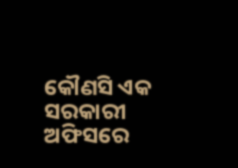କୌଣସି ଏକ ସରକାରୀ ଅଫିସରେ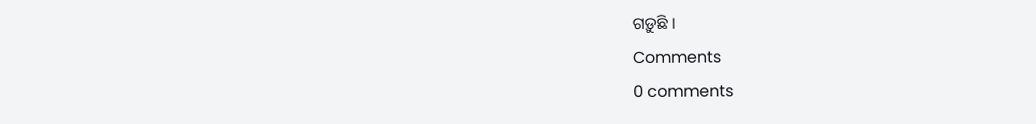ଗଡ଼ୁଛି ।
Comments
0 comments